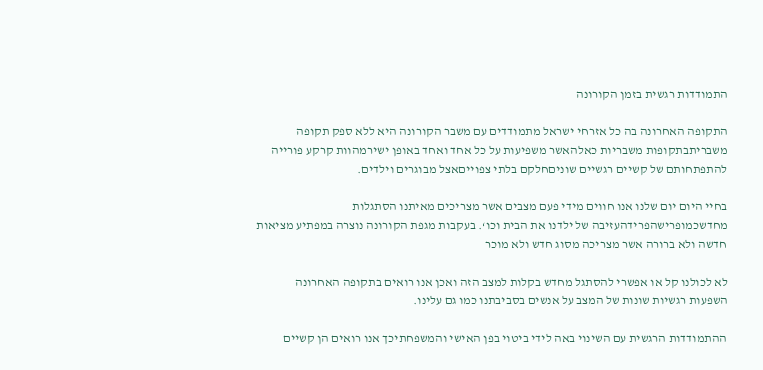התמודדות רגשית בזמן הקורונה

התקופה האחרונה בה כל אזרחי ישראל מתמודדים עם משבר הקורונה היא ללא ספק תקופה משבריתבתקופות משבריות כאלהאשר משפיעות על כל אחד ואחד באופן ישירמהוות קרקע פורייה להתפתחותם של קשיים רגשיים שוניםחלקם בלתי צפוייםאצל מבוגרים וילדים.

בחיי היום יום שלנו אנו חווים מידי פעם מצבים אשר מצריכים מאיתנו הסתגלות מחדשכמופרישהפרידהעזיבה של ילדנו את הבית וכו‘. בעקבות מגפת הקורונה נוצרה במפתיע מציאות חדשה ולא ברורה אשר מצריכה מסוג חדש ולא מוכר

לא לכולנו קל או אפשרי להסתגל מחדש בקלות למצב הזה ואכן אנו רואים בתקופה האחרונה השפעות רגשיות שונות של המצב על אנשים בסביבתנו כמו גם עלינו.

ההתמודדות הרגשית עם השינוי באה לידי ביטוי בפן האישי והמשפחתיכך אנו רואים הן קשיים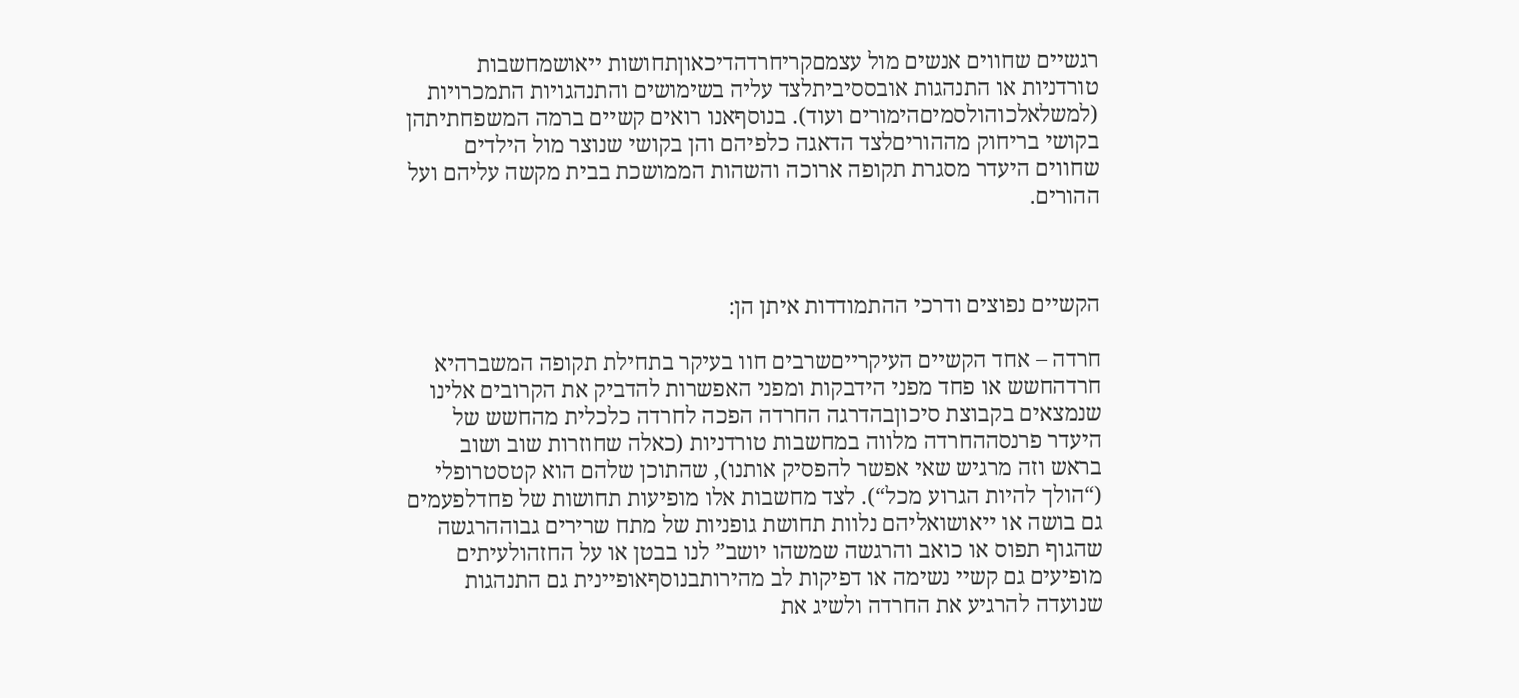רגשיים שחווים אנשים מול עצמםקריחרדהדיכאוןתחושות ייאושמחשבות טורדניות או התנהגות אובססיביתלצד עליה בשימושים והתנהגויות התמכרויות (למשלאלכוהולסמיםהימורים ועוד). בנוסףאנו רואים קשיים ברמה המשפחתיתהן בקושי בריחוק מההוריםלצד הדאגה כלפיהם והן בקושי שנוצר מול הילדים שחווים היעדר מסגרת תקופה ארוכה והשהות הממושכת בבית מקשה עליהם ועל ההורים.



הקשיים נפוצים ודרכי ההתמודדות איתן הן:

חרדה – אחד הקשיים העיקרייםשרבים חוו בעיקר בתחילת תקופה המשברהיא חרדהחשש או פחד מפני הידבקות ומפני האפשרות להדביק את הקרובים אלינו שנמצאים בקבוצת סיכוןבהדרגה החרדה הפכה לחרדה כלכלית מהחשש של היעדר פרנסההחרדה מלווה במחשבות טורדניות (כאלה שחוזרות שוב ושוב בראש וזה מרגיש שאי אפשר להפסיק אותנו), שהתוכן שלהם הוא קטסטרופלי (“הולך להיות הגרוע מכל“). לצד מחשבות אלו מופיעות תחושות של פחדלפעמים גם בושה או ייאושואליהם נלוות תחושת גופניות של מתח שרירים גבוההרגשה שהגוף תפוס או כואב והרגשה שמשהו יושב” לנו בבטן או על החזהולעיתים מופיעים גם קשיי נשימה או דפיקות לב מהירותבנוסףאופיינית גם התנהגות שנועדה להרגיע את החרדה ולשיג את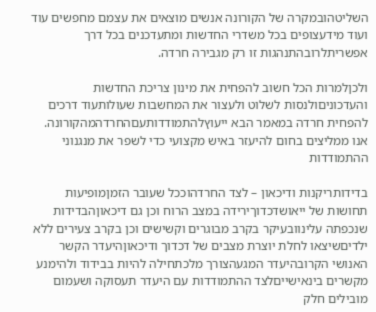השליטהובמקרה של הקורונה אנשים מוצאים את עצמם מחפשים עוד ועוד מידעצופים בכל משדרי החדשות ומתעדכנים בכל דרך אפשריתלרובהתנהגות זו רק מגבירה חרדה.

ולכןלמרות הכל חשוב להפחית את מינון צריכת החדשות והעדכוניםולנסות לשלוט ולעצור את המחשבות שעולותעוד דרכים להפחית חרדה במאמר הבא ייעוץלהתמודדותעםהחרדהמהקורונה. אנו ממליצים בחום להיעזר באיש מקצועי כדי לשפר את מנגנוני ההתמודדות

בדידותריקנות ודיכאון – לצד החרדהוככל שעובר הזמןמופיעות תחושות של ייאושדכדוךירידה במצב הרוח וכן גם דיכאוןהבדידות שנכפתה עלינוובעיקר בקרב מבוגרים וקשישים וכן בקרב צעירים ללא ילדיםשיצאו לחלת יוצרת מצבים של דכדוך ודיכאוןהיעדר הקשר האנושי הקרובהיעדר המגעהצורך מלכתחילה להיות בבידוד ולהימנע מקשרים בינאישייםלצד ההתמודדות עם היעדר תעסוקה ושעמום מובילים חלק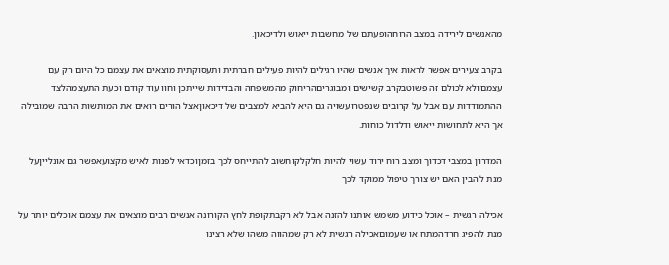מהאנשים לירידה במצב הרוחהופעתם של מחשבות ייאוש ולדיכאון.

בקרב צעירים אפשר לראות איך אנשים שהיו רגילים להיות פעילים חברתית ותעסוקתית מוצאים את עצמם כל היום רק עם עצמםולא לכולם זה פשוטבקרב קשישים ומבוגריםהריחוק מהמשפחה והבדידות שייתכן וחוו עוד קודם וכעת התעצמהלצד ההתמודדות עם אבל על קרובים שנפטרועשויה גם היא להביא למצבים של דיכאוןאצל הורים רואים את המותשות הרבה שמובילה אך היא לתחושות ייאוש ודלדול כוחות.

המדרון במצבי דכדוך ומצב רוח ירוד עשוי להיות חלקלקוחשוב להתייחס לכך בזמןוכדאי לפנות לאיש מקצועאפשר גם אונלייןעל מנת להבין האם יש צורך טיפול ממוקד לכך

אכילה רגשית – אוכל כידוע משמש אותנו להזנה אבל לא רקבתקופת לחץ הקורונה אנשים רבים מוצאים את עצמם אוכלים יותר על מנת להפיג חרדהמתח או שעמוםאכילה רגשית לא רק שמהווה משהו שלא רצינו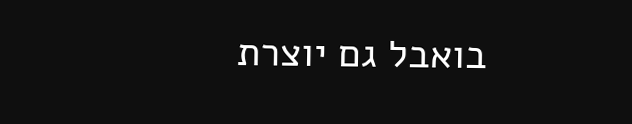בואבל גם יוצרת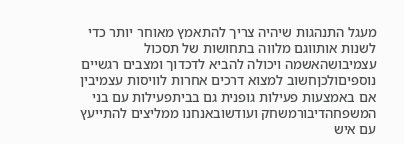מעגל התנהגות שיהיה צריך להתאמץ מאוחר יותר כדי לשנות אותווגם מלווה בתחושות של תסכול עצמיבושהאשמה ויכולה להביא לדכדוך ומצבים רגשיים נוספיםולכןחשוב למצוא דרכים אחרות לוויסות עצמיבין אם באמצעות פעילות גופנית גם בביתפעילות עם בני המשפחהדיבורמשחק ועודשובאנחנו ממליצים להתייעץ עם איש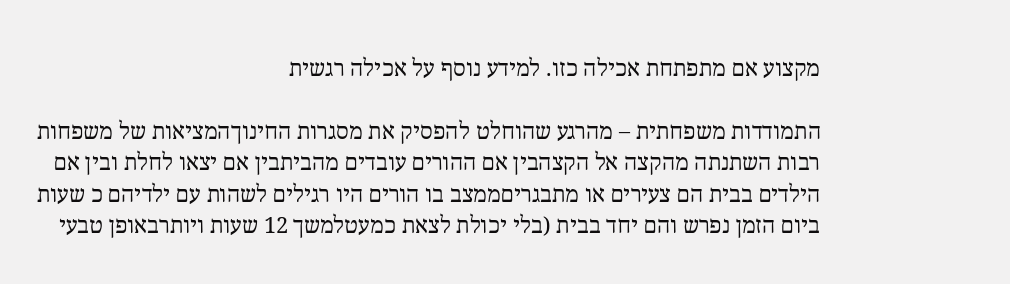מקצוע אם מתפתחת אכילה כזו. למידע נוסף על אכילה רגשית

התמודדות משפחתית – מהרגע שהוחלט להפסיק את מסגרות החינוךהמציאות של משפחות רבות השתנתה מהקצה אל הקצהבין אם ההורים עובדים מהביתבין אם יצאו לחלת ובין אם הילדים בבית הם צעירים או מתבגריםממצב בו הורים היו רגילים לשהות עם ילדיהם כ שעות ביום הזמן נפרש והם יחד בבית (בלי יכולת לצאת כמעטלמשך 12 שעות ויותרבאופן טבעי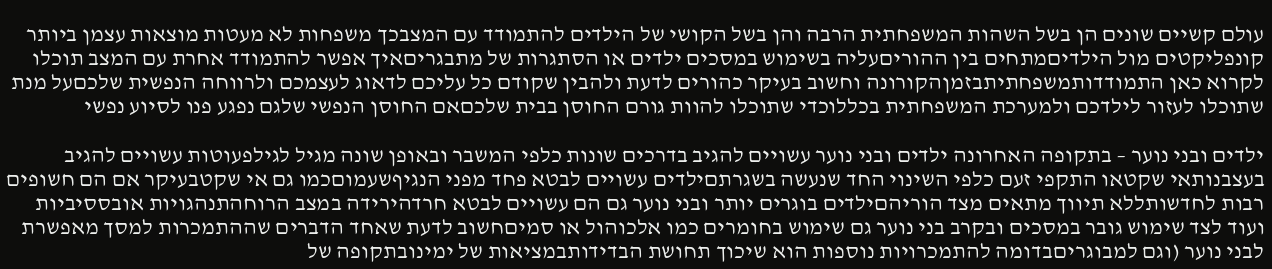עולם קשיים שונים הן בשל השהות המשפחתית הרבה והן בשל הקושי של הילדים להתמודד עם המצבכך משפחות לא מעטות מוצאות עצמן ביותר קונפליקטים מול הילדיםמתחים בין ההוריםעליה בשימוש במסכים ילדים או הסתגרות של מתבגריםאיך אפשר להתמודד אחרת עם המצב תוכלו לקרוא כאן התמודדותמשפחתיתבזמןהקורונה וחשוב בעיקר כהורים לדעת ולהבין שקודם כל עליכם לדאוג לעצמכם ולרווחה הנפשית שלכםעל מנת שתוכלו לעזור לילדכם ולמערכת המשפחתית בכללוכדי שתוכלו להוות גורם החוסן בבית שלכםאם החוסן הנפשי שלגם נפגע פנו לסיוע נפשי

ילדים ובני נוער – בתקופה האחרונה ילדים ובני נוער עשויים להגיב בדרכים שונות כלפי המשבר ובאופן שונה מגיל לגילפעוטות עשויים להגיב בעצבנותאי שקטאו התקפי זעם כלפי השינוי החד שנעשה בשגרתםילדים עשויים לבטא פחד מפני הנגיףשעמוםכמו גם אי שקטבעיקר אם הם חשופים רבות לחדשותללא תיווך מתאים מצד הוריהםילדים בוגרים יותר ובני נוער גם הם עשויים לבטא חרדהירידה במצב הרוחהתנהגויות אובססיביות ועוד לצד שימוש גובר במסכים ובקרב בני נוער גם שימוש בחומרים כמו אלכוהול או סמיםחשוב לדעת שאחד הדברים שההתמכרות למסך מאפשרת לבני נוער (וגם למבוגריםבדומה להתמכרויות נוספות הוא שיכוך תחושת הבדידותבמציאות של ימינובתקופה של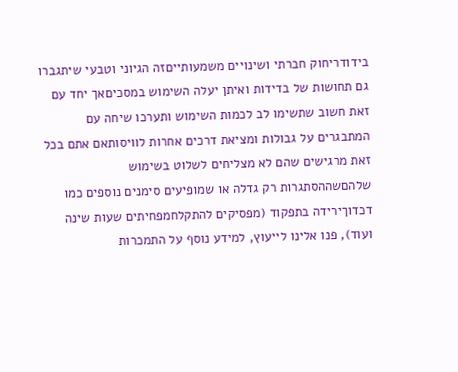בידודריחוק חברתי ושינויים משמעותייםזה הגיוני וטבעי שיתגברו גם תחושות של בדידות ואיתן יעלה השימוש במסכיםאך יחד עם זאת חשוב שתשימו לב לכמות השימוש ותערכו שיחה עם המתבגרים על גבולות ומציאת דרכים אחרות לוויסותאם אתם בכל זאת מרגישים שהם לא מצליחים לשלוט בשימוש שלהםשההסתגרות רק גדלה או שמופיעים סימנים נוספים כמו דכדוךירידה בתפקוד (מפסיקים להתקלחמפחיתים שעות שינה ועוד), פנו אלינו לייעוץ, למידע נוסף על התמכרות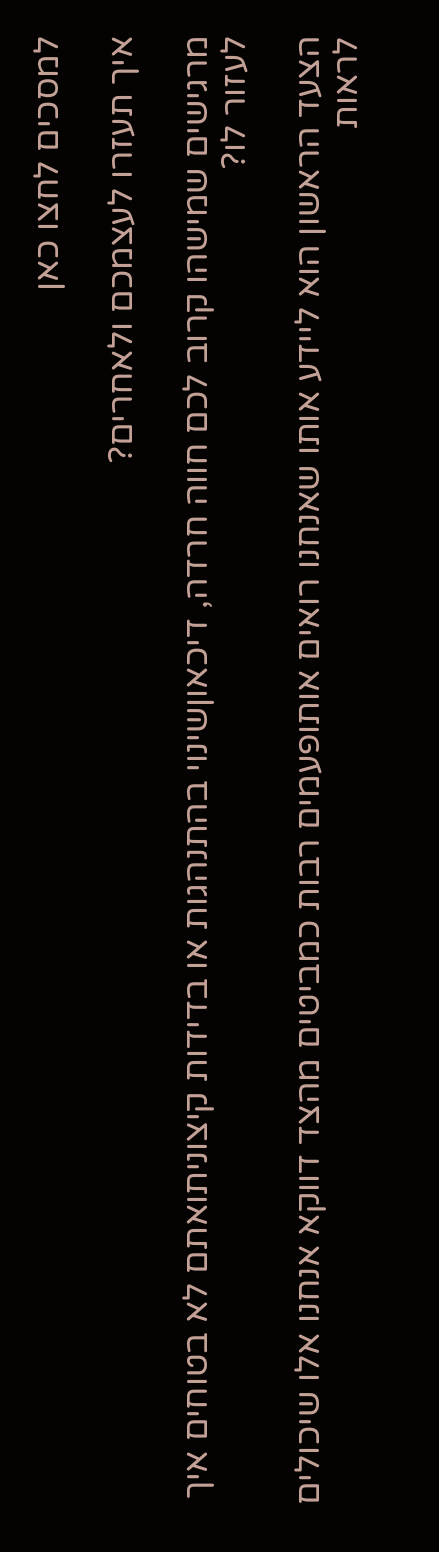למסכים לחצו כאן

איך תעזרו לעצמכם ולאחרים?

מרגישים שמישהו קרוב לכם חווה חרדה, דיכאוןשינוי בהתנהגות או בדידות קיצוניתואתם לא בטוחים איך לעזור לו?

הצעד הראשון הוא ליידע אותו שאנחנו רואים אותופעמים רבות כמביטים מהצד דווקא אנחנו אלו שיכולים לראות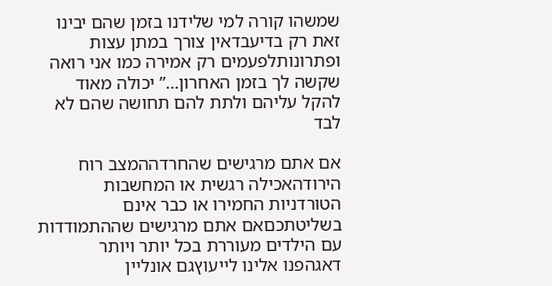שמשהו קורה למי שלידנו בזמן שהם יבינו זאת רק בדיעבדאין צורך במתן עצות ופתרונותלפעמים רק אמירה כמו אני רואה שקשה לך בזמן האחרון…” יכולה מאוד להקל עליהם ולתת להם תחושה שהם לא לבד

אם אתם מרגישים שהחרדההמצב רוח הירודהאכילה רגשית או המחשבות הטורדניות החמירו או כבר אינם בשליטתכםאם אתם מרגישים שההתמודדות עם הילדים מעוררת בכל יותר ויותר דאגהפנו אלינו לייעוץגם אונליין